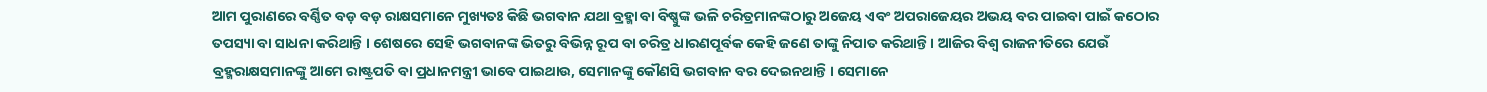ଆମ ପୁରାଣରେ ବର୍ଣ୍ଣିତ ବଡ଼ ବଡ଼ ରାକ୍ଷସମାନେ ମୁଖ୍ୟତଃ କିଛି ଭଗବାନ ଯଥା ବ୍ରହ୍ମା ବା ବିଷ୍ଣୁଙ୍କ ଭଳି ଚରିତ୍ରମାନଙ୍କଠାରୁ ଅଜେୟ ଏବଂ ଅପରାଜେୟର ଅଭୟ ବର ପାଇବା ପାଇଁ କଠୋର ତପସ୍ୟା ବା ସାଧନା କରିଥାନ୍ତି । ଶେଷରେ ସେହି ଭଗବାନଙ୍କ ଭିତରୁ ବିଭିନ୍ନ ରୂପ ବା ଚରିତ୍ର ଧାରଣପୂର୍ବକ କେହି ଜଣେ ତାଙ୍କୁ ନିପାତ କରିଥାନ୍ତି । ଆଜିର ବିଶ୍ୱ ରାଜନୀତିରେ ଯେଉଁ ବ୍ରହ୍ମରାକ୍ଷସମାନଙ୍କୁ ଆମେ ରାଷ୍ଟ୍ରପତି ବା ପ୍ରଧାନମନ୍ତ୍ରୀ ଭାବେ ପାଇଥାଉ, ସେମାନଙ୍କୁ କୌଣସି ଭଗବାନ ବର ଦେଇନଥାନ୍ତି । ସେମାନେ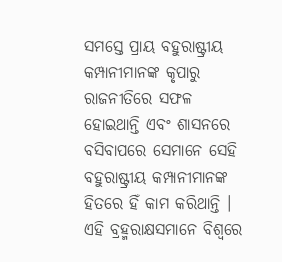ସମସ୍ତେ ପ୍ରାୟ ବହୁରାଷ୍ଟ୍ରୀୟ କମ୍ପାନୀମାନଙ୍କ କୃପାରୁ ରାଜନୀତିରେ ସଫଳ ହୋଇଥାନ୍ତି ଏବଂ ଶାସନରେ ବସିବାପରେ ସେମାନେ ସେହି ବହୁରାଷ୍ଟ୍ରୀୟ କମ୍ପାନୀମାନଙ୍କ ହିତରେ ହିଁ କାମ କରିଥାନ୍ତି । ଏହି ବ୍ରହ୍ମରାକ୍ଷସମାନେ ବିଶ୍ୱରେ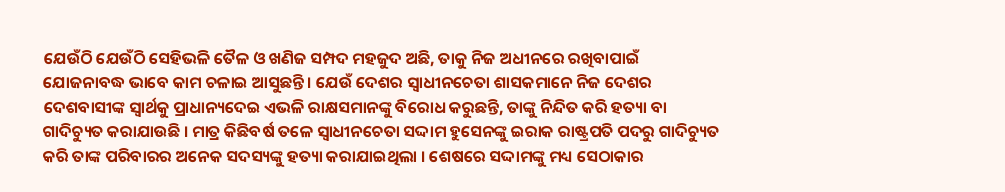ଯେଉଁଠି ଯେଉଁଠି ସେହିଭଳି ତୈଳ ଓ ଖଣିଜ ସମ୍ପଦ ମହଜୁଦ ଅଛି, ତାକୁ ନିଜ ଅଧୀନରେ ରଖିବାପାଇଁ ଯୋଜନାବଦ୍ଧ ଭାବେ କାମ ଚଳାଇ ଆସୁଛନ୍ତି । ଯେଉଁ ଦେଶର ସ୍ୱାଧୀନଚେତା ଶାସକମାନେ ନିଜ ଦେଶର ଦେଶବାସୀଙ୍କ ସ୍ୱାର୍ଥକୁ ପ୍ରାଧାନ୍ୟଦେଇ ଏଭଳି ରାକ୍ଷସମାନଙ୍କୁ ବିରୋଧ କରୁଛନ୍ତି, ତାଙ୍କୁ ନିନ୍ଦିତ କରି ହତ୍ୟା ବା ଗାଦିଚ୍ୟୁତ କରାଯାଉଛି । ମାତ୍ର କିଛିବର୍ଷ ତଳେ ସ୍ୱାଧୀନଚେତା ସଦ୍ଦାମ ହୁସେନଙ୍କୁ ଇରାକ ରାଷ୍ଟ୍ରପତି ପଦରୁ ଗାଦିଚ୍ୟୁତ କରି ତାଙ୍କ ପରିବାରର ଅନେକ ସଦସ୍ୟଙ୍କୁ ହତ୍ୟା କରାଯାଇଥିଲା । ଶେଷରେ ସଦ୍ଦାମଙ୍କୁ ମଧ୍ୟ ସେଠାକାର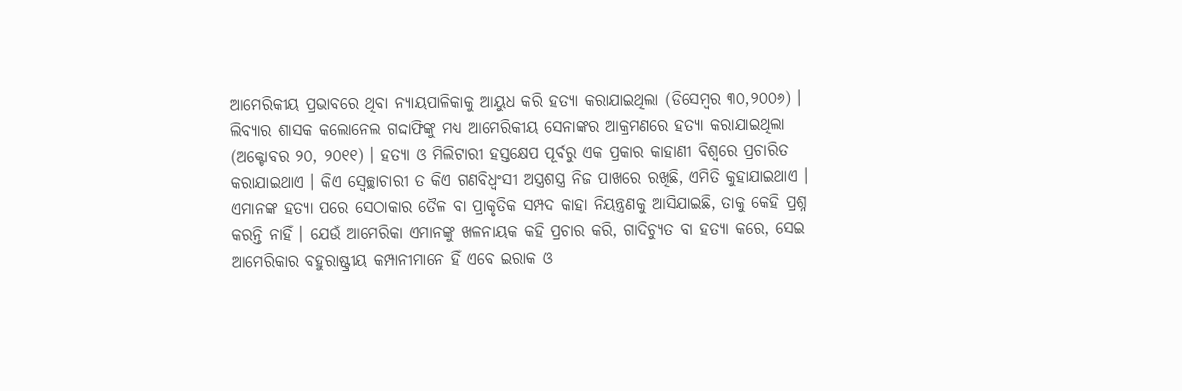ଆମେରିକୀୟ ପ୍ରଭାବରେ ଥିବା ନ୍ୟାୟପାଳିକାକୁ ଆୟୁଧ କରି ହତ୍ୟା କରାଯାଇଥିଲା (ଡିସେମ୍ବର ୩୦,୨୦୦୬) । ଲିବ୍ୟାର ଶାସକ କଲୋନେଲ ଗଦ୍ଦାଫିଙ୍କୁ ମଧ୍ୟ ଆମେରିକୀୟ ସେନାଙ୍କର ଆକ୍ରମଣରେ ହତ୍ୟା କରାଯାଇଥିଲା (ଅକ୍ଟୋବର ୨୦, ୨୦୧୧) । ହତ୍ୟା ଓ ମିଲିଟାରୀ ହସ୍ତକ୍ଷେପ ପୂର୍ବରୁ ଏକ ପ୍ରକାର କାହାଣୀ ବିଶ୍ୱରେ ପ୍ରଚାରିତ କରାଯାଇଥାଏ । କିଏ ସ୍ୱେଚ୍ଛାଚାରୀ ତ କିଏ ଗଣବିଧ୍ୱଂସୀ ଅସ୍ତ୍ରଶସ୍ତ୍ର ନିଜ ପାଖରେ ରଖିଛି, ଏମିତି କୁହାଯାଇଥାଏ । ଏମାନଙ୍କ ହତ୍ୟା ପରେ ସେଠାକାର ତୈଳ ବା ପ୍ରାକୃତିକ ସମ୍ପଦ କାହା ନିୟନ୍ତ୍ରଣକୁ ଆସିଯାଇଛି, ତାକୁ କେହି ପ୍ରଶ୍ନ କରନ୍ତି ନାହିଁ । ଯେଉଁ ଆମେରିକା ଏମାନଙ୍କୁ ଖଳନାୟକ କହି ପ୍ରଚାର କରି, ଗାଦିଚ୍ୟୁତ ବା ହତ୍ୟା କରେ, ସେଇ ଆମେରିକାର ବହୁରାଷ୍ଟ୍ରୀୟ କମ୍ପାନୀମାନେ ହିଁ ଏବେ ଇରାକ ଓ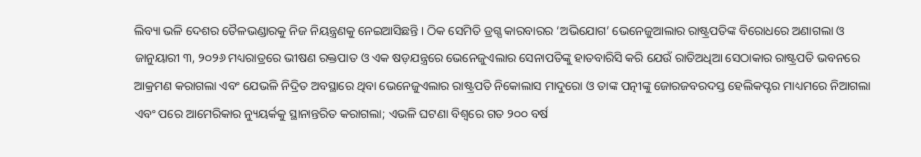ଲିବ୍ୟା ଭଳି ଦେଶର ତୈଳଭଣ୍ଡାରକୁ ନିଜ ନିୟନ୍ତ୍ରଣକୁ ନେଇଆସିଛନ୍ତି । ଠିକ ସେମିତି ଡ୍ରଗ୍ସ କାରବାରର ‘ଅଭିଯୋଗ’ ଭେନେଜୁଆଲାର ରାଷ୍ଟ୍ରପତିଙ୍କ ବିରୋଧରେ ଅଣାଗଲା ଓ ଜାନୁୟାରୀ ୩, ୨୦୨୬ ମଧ୍ୟରାତ୍ରରେ ଭୀଷଣ ରକ୍ତପାତ ଓ ଏକ ଷଡ଼ଯନ୍ତ୍ରରେ ଭେନେଜୁଏଲାର ସେନାପତିଙ୍କୁ ହାତବାରିସି କରି ଯେଉଁ ରାତିଅଧିଆ ସେଠାକାର ରାଷ୍ଟ୍ରପତି ଭବନରେ ଆକ୍ରମଣ କରାଗଲା ଏବଂ ଯେଭଳି ନିଦ୍ରିତ ଅବସ୍ଥାରେ ଥିବା ଭେନେଜୁଏଲାର ରାଷ୍ଟ୍ରପତି ନିକୋଲାସ ମାଦୁରୋ ଓ ତାଙ୍କ ପତ୍ନୀଙ୍କୁ ଜୋରଜବରଦସ୍ତ ହେଲିକପ୍ଟର ମାଧ୍ୟମରେ ନିଆଗଲା ଏବଂ ପରେ ଆମେରିକାର ନ୍ୟୁୟର୍କକୁ ସ୍ଥାନାନ୍ତରିତ କରାଗଲା; ଏଭଳି ଘଟଣା ବିଶ୍ୱରେ ଗତ ୨୦୦ ବର୍ଷ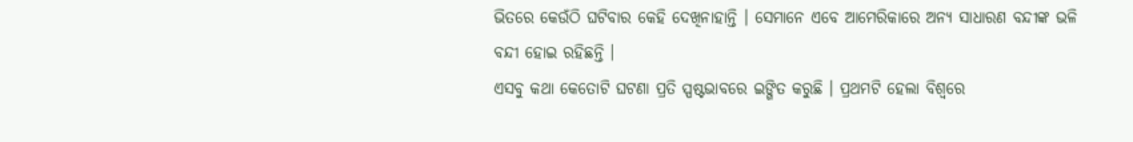ଭିତରେ କେଉଁଠି ଘଟିବାର କେହି ଦେଖିନାହାନ୍ତି । ସେମାନେ ଏବେ ଆମେରିକାରେ ଅନ୍ୟ ସାଧାରଣ ବନ୍ଦୀଙ୍କ ଭଳି ବନ୍ଦୀ ହୋଇ ରହିଛନ୍ତି ।
ଏସବୁ କଥା କେତୋଟି ଘଟଣା ପ୍ରତି ସ୍ପଷ୍ଟଭାବରେ ଇଙ୍ଗିତ କରୁଛି । ପ୍ରଥମଟି ହେଲା ବିଶ୍ୱରେ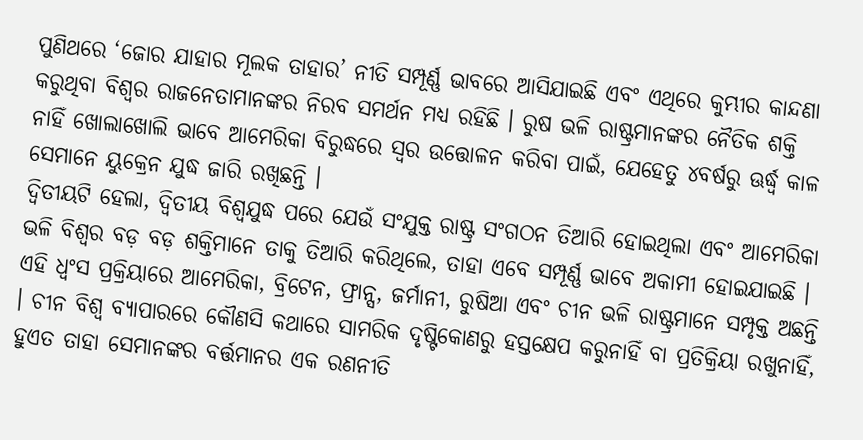ପୁଣିଥରେ ‘ଜୋର ଯାହାର ମୂଲକ ତାହାର’ ନୀତି ସମ୍ପୂର୍ଣ୍ଣ ଭାବରେ ଆସିଯାଇଛି ଏବଂ ଏଥିରେ କୁମ୍ଭୀର କାନ୍ଦଣା କରୁଥିବା ବିଶ୍ୱର ରାଜନେତାମାନଙ୍କର ନିରବ ସମର୍ଥନ ମଧ୍ୟ ରହିଛି । ରୁଷ ଭଳି ରାଷ୍ଟ୍ରମାନଙ୍କର ନୈତିକ ଶକ୍ତି ନାହିଁ ଖୋଲାଖୋଲି ଭାବେ ଆମେରିକା ବିରୁଦ୍ଧରେ ସ୍ୱର ଉତ୍ତୋଳନ କରିବା ପାଇଁ, ଯେହେତୁ ୪ବର୍ଷରୁ ଊର୍ଦ୍ଧ୍ୱ କାଳ ସେମାନେ ୟୁକ୍ରେନ ଯୁଦ୍ଧ ଜାରି ରଖିଛନ୍ତି ।
ଦ୍ୱିତୀୟଟି ହେଲା, ଦ୍ୱିତୀୟ ବିଶ୍ୱଯୁଦ୍ଧ ପରେ ଯେଉଁ ସଂଯୁକ୍ତ ରାଷ୍ଟ୍ର ସଂଗଠନ ତିଆରି ହୋଇଥିଲା ଏବଂ ଆମେରିକା ଭଳି ବିଶ୍ୱର ବଡ଼ ବଡ଼ ଶକ୍ତିମାନେ ତାକୁ ତିଆରି କରିଥିଲେ, ତାହା ଏବେ ସମ୍ପୂର୍ଣ୍ଣ ଭାବେ ଅକାମୀ ହୋଇଯାଇଛି । ଏହି ଧ୍ୱଂସ ପ୍ରକ୍ରିୟାରେ ଆମେରିକା, ବ୍ରିଟେନ, ଫ୍ରାନ୍ସ, ଜର୍ମାନୀ, ରୁଷିଆ ଏବଂ ଚୀନ ଭଳି ରାଷ୍ଟ୍ରମାନେ ସମ୍ପୃକ୍ତ ଅଛନ୍ତି । ଚୀନ ବିଶ୍ୱ ବ୍ୟାପାରରେ କୌଣସି କଥାରେ ସାମରିକ ଦୃଷ୍ଟିକୋଣରୁ ହସ୍ତକ୍ଷେପ କରୁନାହିଁ ବା ପ୍ରତିକ୍ରିୟା ରଖୁନାହିଁ, ହୁଏତ ତାହା ସେମାନଙ୍କର ବର୍ତ୍ତମାନର ଏକ ରଣନୀତି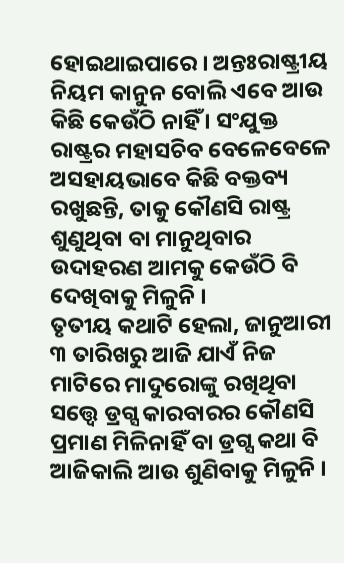ହୋଇଥାଇପାରେ । ଅନ୍ତଃରାଷ୍ଟ୍ରୀୟ ନିୟମ କାନୁନ ବୋଲି ଏବେ ଆଉ କିଛି କେଉଁଠି ନାହିଁ । ସଂଯୁକ୍ତ ରାଷ୍ଟ୍ରର ମହାସଚିବ ବେଳେବେଳେ ଅସହାୟଭାବେ କିଛି ବକ୍ତବ୍ୟ ରଖୁଛନ୍ତି, ତାକୁ କୌଣସି ରାଷ୍ଟ୍ର ଶୁଣୁଥିବା ବା ମାନୁଥିବାର ଉଦାହରଣ ଆମକୁ କେଉଁଠି ବି ଦେଖିବାକୁ ମିଳୁନି ।
ତୃତୀୟ କଥାଟି ହେଲା, ଜାନୁଆରୀ ୩ ତାରିଖରୁ ଆଜି ଯାଏଁ ନିଜ ମାଟିରେ ମାଦୁରୋଙ୍କୁ ରଖିଥିବା ସତ୍ତ୍ୱେ ଡ୍ରଗ୍ସ କାରବାରର କୌଣସି ପ୍ରମାଣ ମିଳିନାହିଁ ବା ଡ୍ରଗ୍ସ କଥା ବି ଆଜିକାଲି ଆଉ ଶୁଣିବାକୁ ମିଳୁନି ।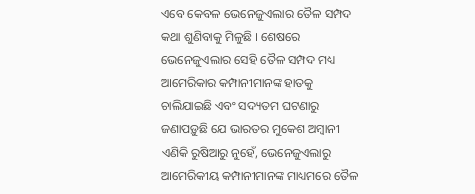ଏବେ କେବଳ ଭେନେଜୁଏଲାର ତୈଳ ସମ୍ପଦ କଥା ଶୁଣିବାକୁ ମିଳୁଛି । ଶେଷରେ ଭେନେଜୁଏଲାର ସେହି ତୈଳ ସମ୍ପଦ ମଧ୍ୟ ଆମେରିକାର କମ୍ପାନୀମାନଙ୍କ ହାତକୁ ଚାଲିଯାଇଛି ଏବଂ ସଦ୍ୟତମ ଘଟଣାରୁ ଜଣାପଡ଼ୁଛି ଯେ ଭାରତର ମୁକେଶ ଅମ୍ବାନୀ ଏଣିକି ରୁଷିଆରୁ ନୁହେଁ, ଭେନେଜୁଏଲାରୁ ଆମେରିକୀୟ କମ୍ପାନୀମାନଙ୍କ ମାଧ୍ୟମରେ ତୈଳ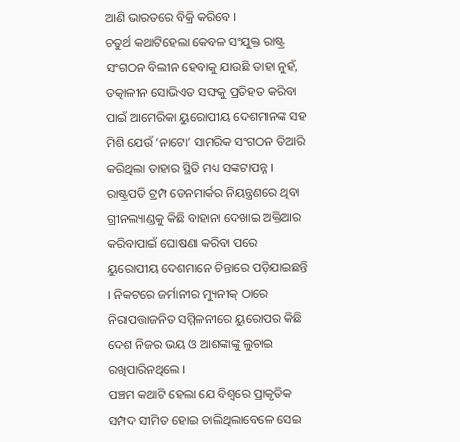ଆଣି ଭାରତରେ ବିକ୍ରି କରିବେ ।
ଚତୁର୍ଥ କଥାଟିହେଲା କେବଳ ସଂଯୁକ୍ତ ରାଷ୍ଟ୍ର ସଂଗଠନ ବିଲୀନ ହେବାକୁ ଯାଉଛି ତାହା ନୁହଁ, ତତ୍କାଳୀନ ସୋଭିଏତ ସଙ୍ଘକୁ ପ୍ରତିହତ କରିବା ପାଇଁ ଆମେରିକା ୟୁରୋପୀୟ ଦେଶମାନଙ୍କ ସହ ମିଶି ଯେଉଁ ‘ନାଟୋ’ ସାମରିକ ସଂଗଠନ ତିଆରି କରିଥିଲା ତାହାର ସ୍ଥିତି ମଧ୍ୟ ସଙ୍କଟାପନ୍ନ । ରାଷ୍ଟ୍ରପତି ଟ୍ରମ୍ପ ଡେନମାର୍କର ନିୟନ୍ତ୍ରଣରେ ଥିବା ଗ୍ରୀନଲ୍ୟାଣ୍ଡକୁ କିଛି ବାହାନା ଦେଖାଇ ଅକ୍ତିଆର କରିବାପାଇଁ ଘୋଷଣା କରିବା ପରେ ୟୁରୋପୀୟ ଦେଶମାନେ ଚିନ୍ତାରେ ପଡ଼ିଯାଇଛନ୍ତି । ନିକଟରେ ଜର୍ମାନୀର ମ୍ୟୁନୀକ୍ ଠାରେ ନିରାପତ୍ତାଜନିତ ସମ୍ମିଳନୀରେ ୟୁରୋପର କିଛି ଦେଶ ନିଜର ଭୟ ଓ ଆଶଙ୍କାଙ୍କୁ ଲୁଚାଇ ରଖିପାରିନଥିଲେ ।
ପଞ୍ଚମ କଥାଟି ହେଲା ଯେ ବିଶ୍ୱରେ ପ୍ରାକୃତିକ ସମ୍ପଦ ସୀମିତ ହୋଇ ଚାଲିଥିଲାବେଳେ ସେଇ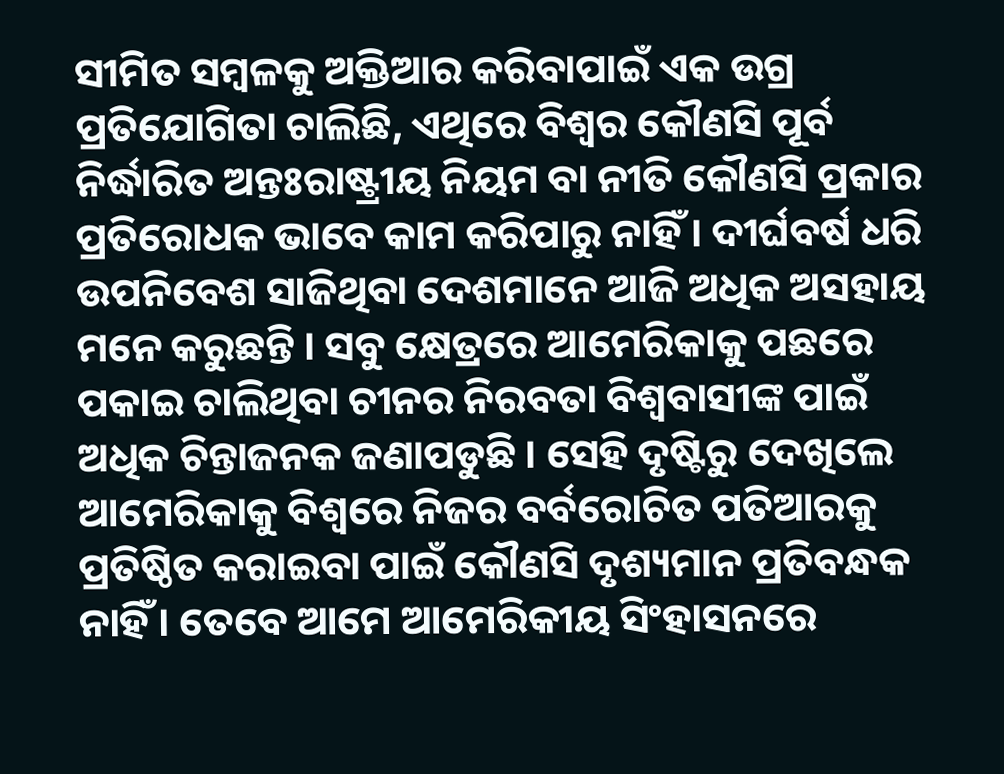ସୀମିତ ସମ୍ବଳକୁ ଅକ୍ତିଆର କରିବାପାଇଁ ଏକ ଉଗ୍ର ପ୍ରତିଯୋଗିତା ଚାଲିଛି, ଏଥିରେ ବିଶ୍ୱର କୌଣସି ପୂର୍ବ ନିର୍ଦ୍ଧାରିତ ଅନ୍ତଃରାଷ୍ଟ୍ରୀୟ ନିୟମ ବା ନୀତି କୌଣସି ପ୍ରକାର ପ୍ରତିରୋଧକ ଭାବେ କାମ କରିପାରୁ ନାହିଁ । ଦୀର୍ଘବର୍ଷ ଧରି ଉପନିବେଶ ସାଜିଥିବା ଦେଶମାନେ ଆଜି ଅଧିକ ଅସହାୟ ମନେ କରୁଛନ୍ତି । ସବୁ କ୍ଷେତ୍ରରେ ଆମେରିକାକୁ ପଛରେ ପକାଇ ଚାଲିଥିବା ଚୀନର ନିରବତା ବିଶ୍ୱବାସୀଙ୍କ ପାଇଁ ଅଧିକ ଚିନ୍ତାଜନକ ଜଣାପଡୁଛି । ସେହି ଦୃଷ୍ଟିରୁ ଦେଖିଲେ ଆମେରିକାକୁ ବିଶ୍ୱରେ ନିଜର ବର୍ବରୋଚିତ ପତିଆରକୁ ପ୍ରତିଷ୍ଠିତ କରାଇବା ପାଇଁ କୌଣସି ଦୃଶ୍ୟମାନ ପ୍ରତିବନ୍ଧକ ନାହିଁ । ତେବେ ଆମେ ଆମେରିକୀୟ ସିଂହାସନରେ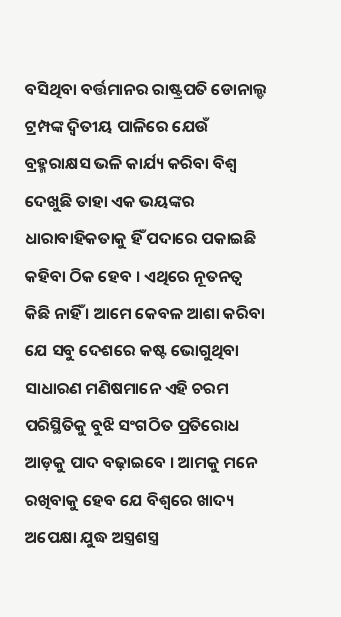ବସିଥିବା ବର୍ତ୍ତମାନର ରାଷ୍ଟ୍ରପତି ଡୋନାଲ୍ଡ ଟ୍ରମ୍ପଙ୍କ ଦ୍ୱିତୀୟ ପାଳିରେ ଯେଉଁ ବ୍ରହ୍ମରାକ୍ଷସ ଭଳି କାର୍ଯ୍ୟ କରିବା ବିଶ୍ୱ ଦେଖୁଛି ତାହା ଏକ ଭୟଙ୍କର ଧାରାବାହିକତାକୁ ହିଁ ପଦାରେ ପକାଇଛି କହିବା ଠିକ ହେବ । ଏଥିରେ ନୂତନତ୍ୱ କିଛି ନାହିଁ । ଆମେ କେବଳ ଆଶା କରିବା ଯେ ସବୁ ଦେଶରେ କଷ୍ଟ ଭୋଗୁଥିବା ସାଧାରଣ ମଣିଷମାନେ ଏହି ଚରମ ପରିସ୍ଥିତିକୁ ବୁଝି ସଂଗଠିତ ପ୍ରତିରୋଧ ଆଡ଼କୁ ପାଦ ବଢ଼ାଇବେ । ଆମକୁ ମନେ ରଖିବାକୁ ହେବ ଯେ ବିଶ୍ୱରେ ଖାଦ୍ୟ ଅପେକ୍ଷା ଯୁଦ୍ଧ ଅସ୍ତ୍ରଶସ୍ତ୍ର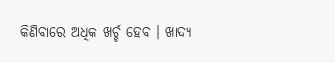କିଣିବାରେ ଅଧିକ ଖର୍ଚ୍ଚ ହେବ । ଖାଦ୍ୟ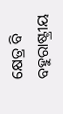କ୍ଷେତ୍ର ବି ବହୁରାଷ୍ଟ୍ରୀୟ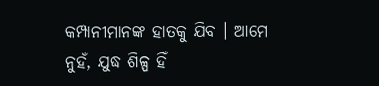କମ୍ପାନୀମାନଙ୍କ ହାତକୁ ଯିବ । ଆମେ ନୁହଁ, ଯୁଦ୍ଧ ଶିଳ୍ପ ହିଁ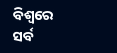ବିଶ୍ୱରେ ସର୍ବ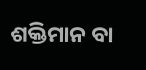ଶକ୍ତିମାନ ବା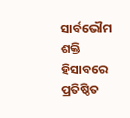ସାର୍ବଭୌମ ଶକ୍ତି ହିସାବରେ ପ୍ରତିଷ୍ଠିତ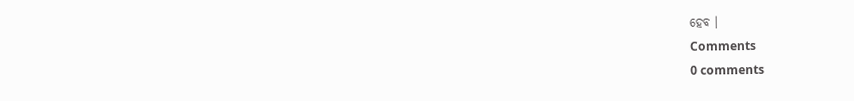ହେବ ।
Comments
0 comments